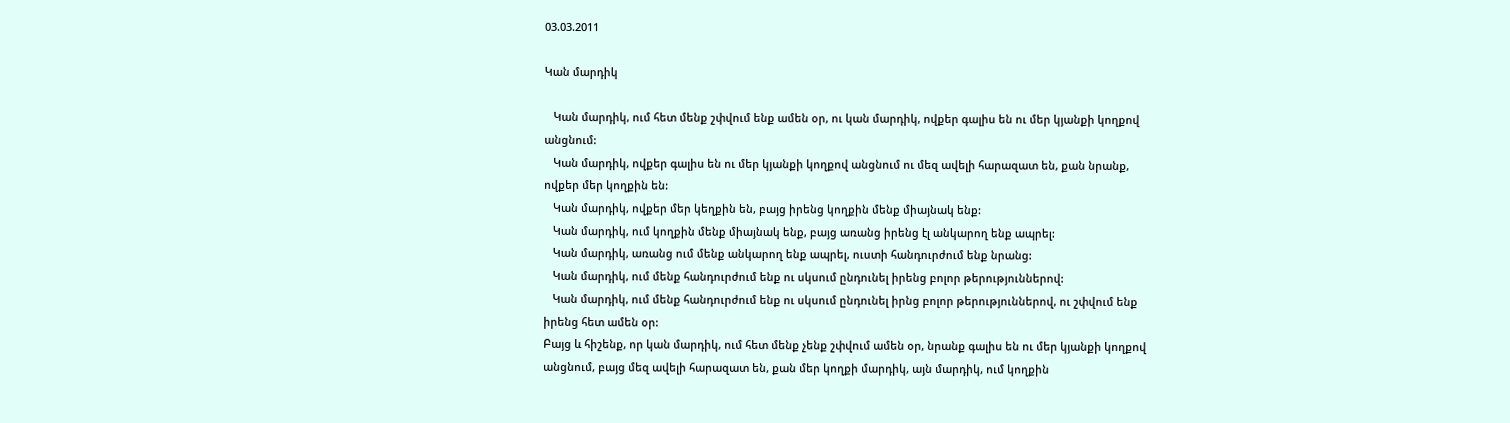03.03.2011

Կան մարդիկ

   Կան մարդիկ, ում հետ մենք շփվում ենք ամեն օր, ու կան մարդիկ, ովքեր գալիս են ու մեր կյանքի կողքով անցնում:
   Կան մարդիկ, ովքեր գալիս են ու մեր կյանքի կողքով անցնում ու մեզ ավելի հարազատ են, քան նրանք, ովքեր մեր կողքին են:
   Կան մարդիկ, ովքեր մեր կեղքին են, բայց իրենց կողքին մենք միայնակ ենք:
   Կան մարդիկ, ում կողքին մենք միայնակ ենք, բայց առանց իրենց էլ անկարող ենք ապրել:
   Կան մարդիկ, առանց ում մենք անկարող ենք ապրել, ուստի հանդուրժում ենք նրանց:
   Կան մարդիկ, ում մենք հանդուրժում ենք ու սկսում ընդունել իրենց բոլոր թերություններով:
   Կան մարդիկ, ում մենք հանդուրժում ենք ու սկսում ընդունել իրնց բոլոր թերություններով, ու շփվում ենք իրենց հետ ամեն օր:
Բայց և հիշենք, որ կան մարդիկ, ում հետ մենք չենք շփվում ամեն օր, նրանք գալիս են ու մեր կյանքի կողքով անցնում, բայց մեզ ավելի հարազատ են, քան մեր կողքի մարդիկ, այն մարդիկ, ում կողքին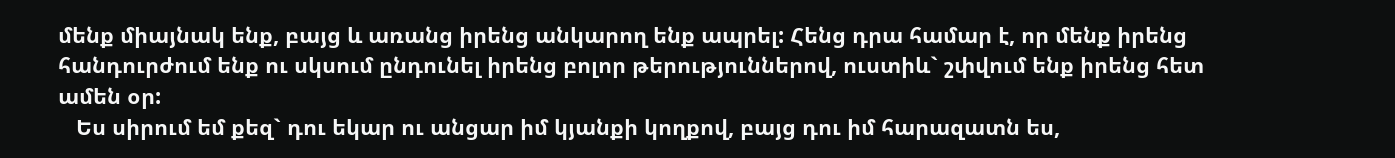մենք միայնակ ենք, բայց և առանց իրենց անկարող ենք ապրել: Հենց դրա համար է, որ մենք իրենց հանդուրժում ենք ու սկսում ընդունել իրենց բոլոր թերություններով, ուստիև` շփվում ենք իրենց հետ ամեն օր:
   Ես սիրում եմ քեզ` դու եկար ու անցար իմ կյանքի կողքով, բայց դու իմ հարազատն ես,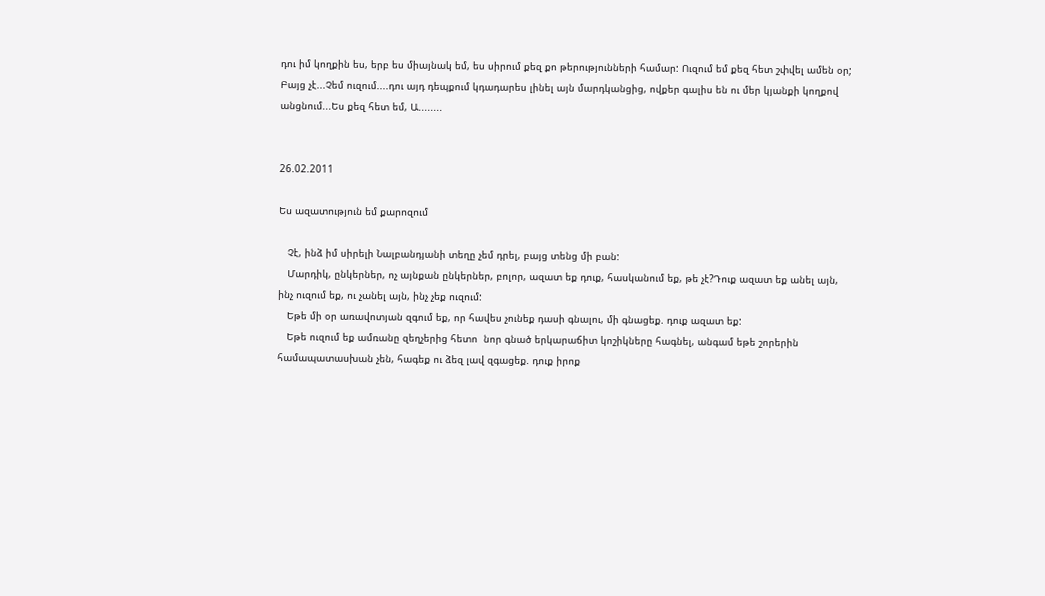դու իմ կողքին ես, երբ ես միայնակ եմ, ես սիրում քեզ քո թերությունների համար: Ուզում եմ քեզ հետ շփվել ամեն օր; Բայց չէ...Չեմ ուզում....դու այդ դեպքում կդադարես լինել այն մարդկանցից, ովքեր գալիս են ու մեր կյանքի կողքով անցնում...Ես քեզ հետ եմ, Ա........


26.02.2011

Ես ազատություն եմ քարոզում

   Չէ, ինձ իմ սիրելի Նալբանդյանի տեղը չեմ դրել, բայց տենց մի բան:
   Մարդիկ, ընկերներ, ոչ այնքան ընկերներ, բոլոր, ազատ եք դուք, հասկանում եք, թե չէ?Դուք ազատ եք անել այն, ինչ ուզում եք, ու չանել այն, ինչ չեք ուզում:
   Եթե մի օր առավոտյան զգում եք, որ հավես չունեք դասի գնալու, մի գնացեք. դուք ազատ եք:
   Եթե ուզում եք ամռանը զեղչերից հետո  նոր գնած երկարաճիտ կոշիկները հագնել, անգամ եթե շորերին համապատասխան չեն, հագեք ու ձեզ լավ զգացեք. դուք իրոք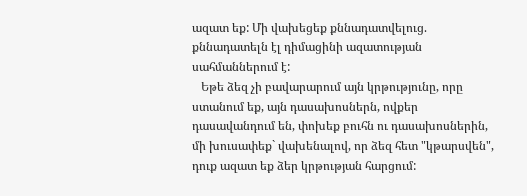ազատ եք: Մի վախեցեք քննադատվելուց. քննադատելն էլ դիմացինի ազատության սահմաններում է:
   Եթե ձեզ չի բավարարում այն կրթությունը, որը ստանում եք, այն դասախոսներն, ովքեր դասավանդում են, փոխեք բուհն ու դասախոսներին, մի խուսափեք` վախենալով, որ ձեզ հետ "կթարսվեն", դուք ազատ եք ձեր կրթության հարցում: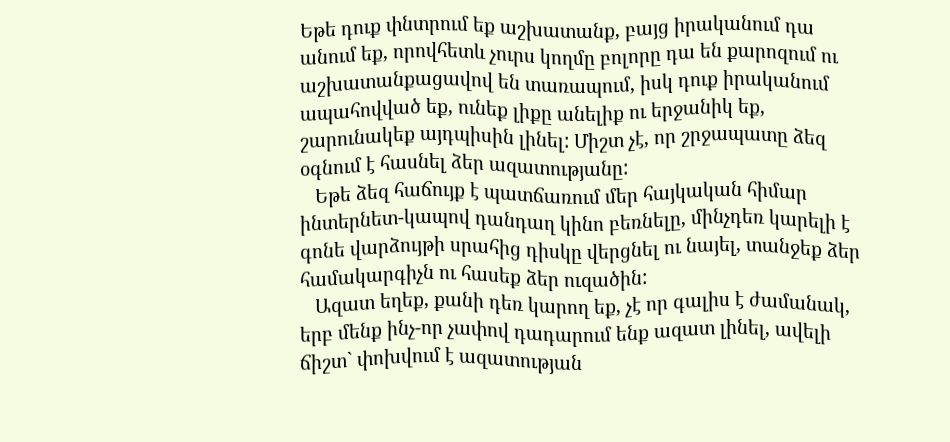Եթե դուք փնտրում եք աշխատանք, բայց իրականում դա անում եք, որովհետև չուրս կողմը բոլորը դա են քարոզում ու աշխատանքացավով են տառապում, իսկ դուք իրականում ապահովված եք, ունեք լիքը անելիք ու երջանիկ եք, շարունակեք այդպիսին լինել: Միշտ չէ, որ շրջապատը ձեզ օգնում է հասնել ձեր ազատությանը:
   Եթե ձեզ հաճույք է պատճառում մեր հայկական հիմար ինտերնետ-կապով դանդաղ կինո բեռնելը, մինչդեռ կարելի է գոնե վարձույթի սրահից դիսկը վերցնել ու նայել, տանջեք ձեր համակարգիչն ու հասեք ձեր ուզածին:
   Ազատ եղեք, քանի դեռ կարող եք, չէ որ գալիս է ժամանակ, երբ մենք ինչ-որ չափով դադարում ենք ազատ լինել, ավելի ճիշտ` փոխվում է ազատության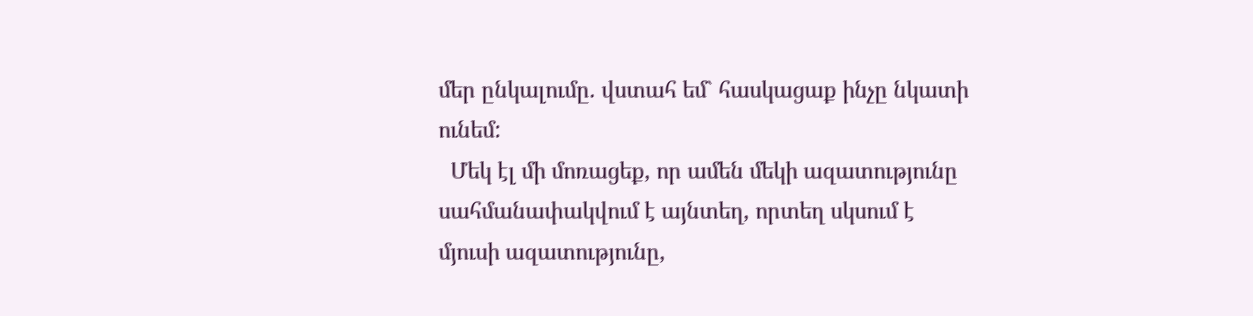մեր ընկալումը. վստահ եմ` հասկացաք ինչը նկատի ունեմ:
  Մեկ էլ մի մոռացեք, որ ամեն մեկի ազատությունը սահմանափակվում է այնտեղ, որտեղ սկսում է մյուսի ազատությունը,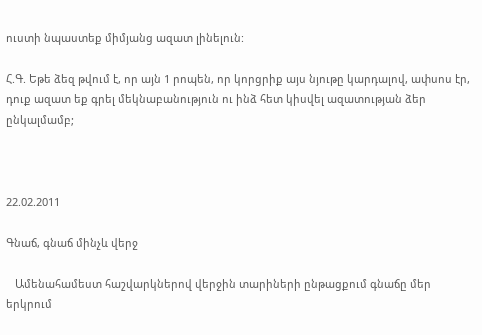ուստի նպաստեք միմյանց ազատ լինելուն:

Հ.Գ. Եթե ձեզ թվում է, որ այն 1 րոպեն, որ կորցրիք այս նյութը կարդալով, ափսոս էր, դուք ազատ եք գրել մեկնաբանություն ու ինձ հետ կիսվել ազատության ձեր ընկալմամբ;



22.02.2011

Գնաճ, գնաճ մինչև վերջ

   Ամենահամեստ հաշվարկներով վերջին տարիների ընթացքում գնաճը մեր երկրում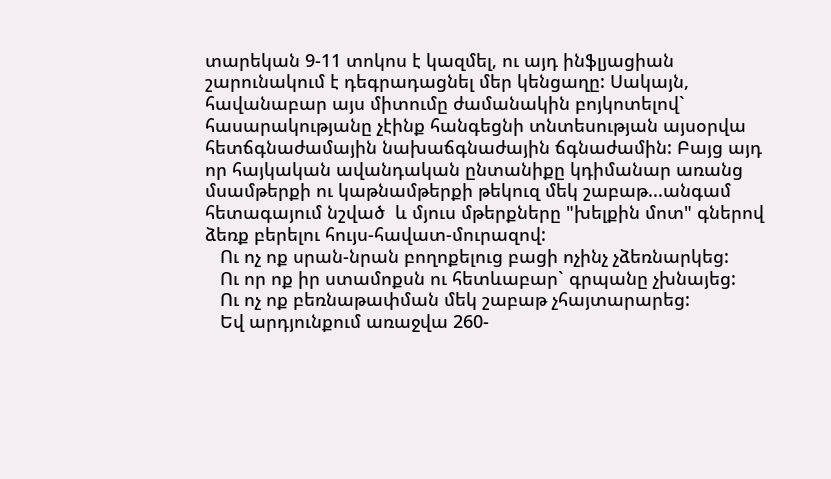տարեկան 9-11 տոկոս է կազմել, ու այդ ինֆլյացիան շարունակում է դեգրադացնել մեր կենցաղը: Սակայն, հավանաբար այս միտումը ժամանակին բոյկոտելով` հասարակությանը չէինք հանգեցնի տնտեսության այսօրվա հետճգնաժամային նախաճգնաժային ճգնաժամին: Բայց այդ որ հայկական ավանդական ընտանիքը կդիմանար առանց մսամթերքի ու կաթնամթերքի թեկուզ մեկ շաբաթ...անգամ հետագայում նշված  և մյուս մթերքները "խելքին մոտ" գներով ձեռք բերելու հույս-հավատ-մուրազով:
   Ու ոչ ոք սրան-նրան բողոքելուց բացի ոչինչ չձեռնարկեց:
   Ու որ ոք իր ստամոքսն ու հետևաբար` գրպանը չխնայեց:
   Ու ոչ ոք բեռնաթափման մեկ շաբաթ չհայտարարեց:
   Եվ արդյունքում առաջվա 260-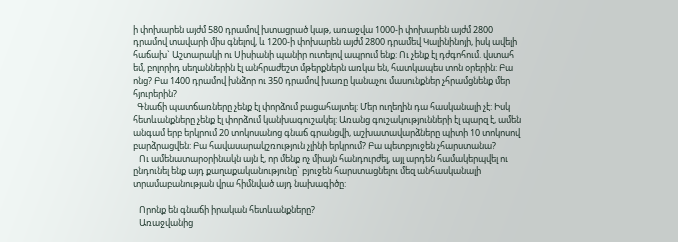ի փոխարեն այժմ 580 դրամով խտացրած կաթ, առաջվա 1000-ի փոխարեն այժմ 2800 դրամով տավարի միս գնելով, և 1200-ի փոխարեն այժմ 2800 դրամեվ Կալինինոյի, իսկ ավելի հաճախ` Աշտարակի ու Սիսիանի պանիր ուտելով ապրում ենք: Ու չենք էլ դժգոհում. վստահ եմ, բոլորիդ սեղաններին էլ անհրաժեշտ մթերքներն առկա են, հատկապես տոն օրերին: Բա ոնց? Բա 1400 դրամով խնձոր ու 350 դրամով խառը կանաչու մասունքներ չհրամցնենք մեր հյուրերին?
  Գնաճի պատճառները չենք էլ փորձում բացահայտել: Մեր ուղեղին դա հասկանալի չէ: Իսկ հետևանքները չենք էլ փորձում կանխագուշակել: Առանց գուշակությունների էլ պարզ է, ամեն անգամ երբ երկրում 20 տոկոսանոց գնաճ գրանցվի, աշխատավարձները պիտի 10 տոկոսով բարձրացվեն: Բա հավասարակշռություն չլինի երկրում? Բա պետբյուջեն չհարստանա?
   Ու ամենատարօրինակն այն է, որ մենք ոչ միայն հանդուրժել, այլ արդեն համակերպվել ու ընդունել ենք այդ քաղաքականությունը` բյուջեն հարստացնելու մեզ անհասկանալի տրամաբանության վրա հիմնված այդ նախագիծը:

   Որոնք են գնաճի իրական հետևանքները?
   Առաջվանից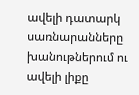ավելի դատարկ սառնարանները խանութներում ու ավելի լիքը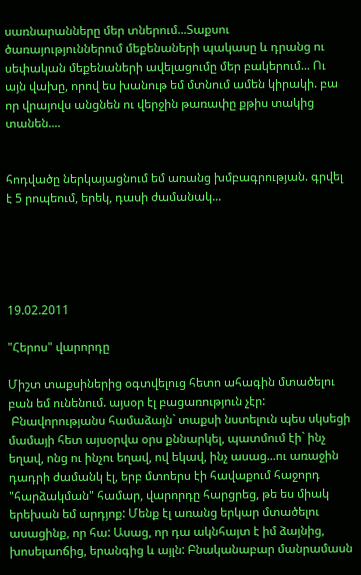սառնարանները մեր տներում...Տաքսու ծառայություններում մեքենաների պակասը և դրանց ու սեփական մեքենաների ավելացումը մեր բակերում... Ու այն վախը, որով ես խանութ եմ մտնում ամեն կիրակի. բա որ վրայովս անցնեն ու վերջին թառափը քթիս տակից տանեն....


հոդվածը ներկայացնում եմ առանց խմբագրության. գրվել է 5 րոպեում, երեկ, դասի ժամանակ...





19.02.2011

"Հերոս" վարորդը

Միշտ տաքսիներից օգտվելուց հետո ահագին մտածելու բան եմ ունենում. այսօր էլ բացառություն չէր:
 Բնավորությանս համաձայն` տաքսի նստելուն պես սկսեցի մամայի հետ այսօրվա օրս քննարկել, պատմում էի` ինչ եղավ, ոնց ու ինչու եղավ, ով եկավ, ինչ ասաց...ու առաջին դադրի ժամանկ էլ, երբ մտոերս էի հավաքում հաջորդ "հարձակման" համար, վարորդը հարցրեց, թե ես միակ երեխան եմ արդյոք: Մենք էլ առանց երկար մտածելու ասացինք, որ հա: Ասաց, որ դա ակնհայտ է իմ ձայնից, խոսելաոճից, երանգից և այլն: Բնականաբար մանրամասն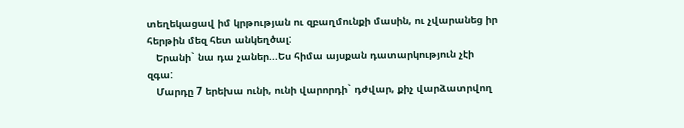տեղեկացավ իմ կրթության ու զբաղմունքի մասին, ու չվարանեց իր հերթին մեզ հետ անկեղծալ:
   Երանի` նա դա չաներ...Ես հիմա այսքան դատարկություն չէի զգա:
   Մարդը 7 երեխա ունի, ունի վարորդի` դժվար, քիչ վարձատրվող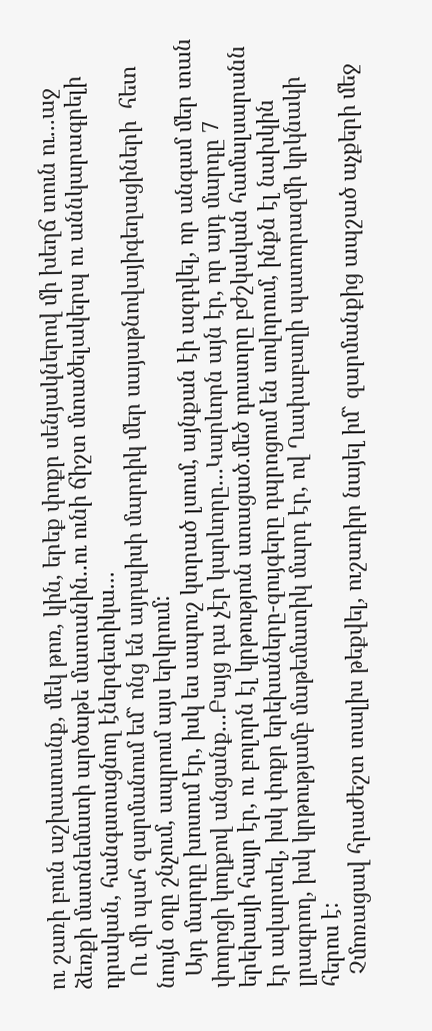ու շառի բուն աշխատանք, մեկ թոռ, կին, երեք փոքր սենյակներով մի խեղճ տուն ու...աջ ձեռքի մատնեմատի արծաթե մատանին..ու ունի ճիշտ մտածելակերպ ու աննկարագրելի դրական, հանգստացնող էներգետիկա...
  Ու մի պահ զարմանում եմ` ոնց են այդպիսի մարդիկ մեր սայաթնովայիգեղացիների  հետ նույն օդը շնչում, ապրում այս երկրում:
  Այդ մարդը խոսում էր, իսկ ես ապուշ կտրած լսում, այնքան էի ազդվել, որ անգամ մեր տան փողոցի կողքով անցանք...Բայց դա չէր կարևորը...Կարևորն այն էր, որ այդ մարդը 7 երեխայի հայր էր, ու բոլորն էլ կրթություն ստացած.մեծ դուստրը բժշկական համալսարանն էր ավարտել, իսկ փոքր երեխաները-զույգերը դպրոցում են սովորում, ինքն էլ նախկին լրագրող, իսկ կրթությամբ մաթեմատիկ մարդ էր, ով Ղափաբաղի պատորազմի կրկնակի հերոս է:
  Չմոռացավ հրաժեշտ տալիս թեքվել, ուշադիր նայել իմ` զարմանքից ապշած աչքերի մեջ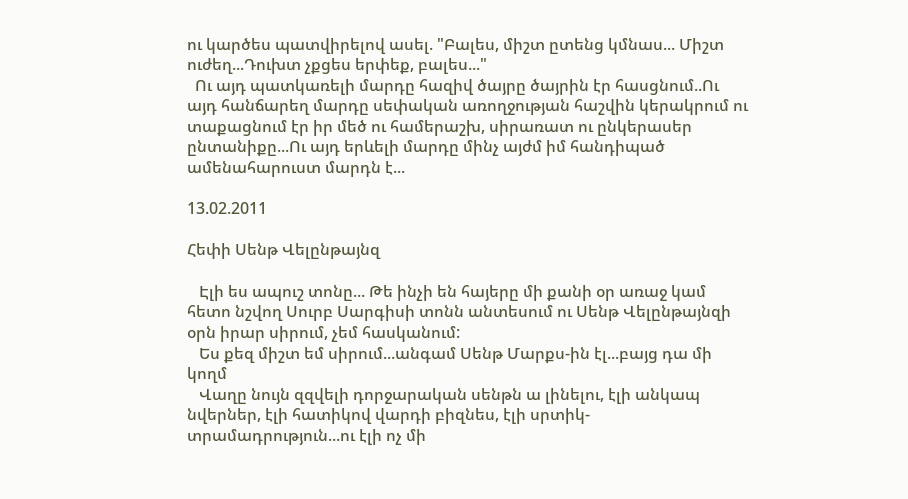ու կարծես պատվիրելով ասել. "Բալես, միշտ ըտենց կմնաս... Միշտ ուժեղ...Դուխտ չքցես երփեք, բալես..."
  Ու այդ պատկառելի մարդը հազիվ ծայրը ծայրին էր հասցնում..Ու այդ հանճարեղ մարդը սեփական առողջության հաշվին կերակրում ու տաքացնում էր իր մեծ ու համերաշխ, սիրառատ ու ընկերասեր ընտանիքը...Ու այդ երևելի մարդը մինչ այժմ իմ հանդիպած ամենահարուստ մարդն է...

13.02.2011

Հեփի Սենթ Վելընթայնզ

   Էլի ես ապուշ տոնը... Թե ինչի են հայերը մի քանի օր առաջ կամ հետո նշվող Սուրբ Սարգիսի տոնն անտեսում ու Սենթ Վելընթայնզի օրն իրար սիրում, չեմ հասկանում:
   Ես քեզ միշտ եմ սիրում...անգամ Սենթ Մարքս-ին էլ...բայց դա մի կողմ
   Վաղը նույն զզվելի դորջարական սենթն ա լինելու, էլի անկապ նվերներ, էլի հատիկով վարդի բիզնես, էլի սրտիկ-տրամադրություն...ու էլի ոչ մի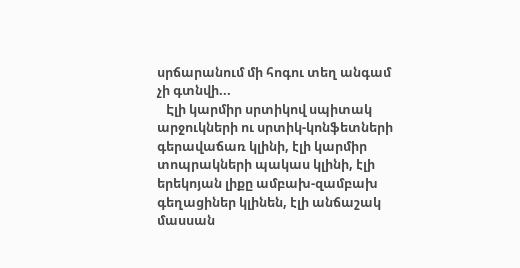սրճարանում մի հոգու տեղ անգամ չի գտնվի...
   Էլի կարմիր սրտիկով սպիտակ արջուկների ու սրտիկ-կոնֆետների գերավաճառ կլինի, էլի կարմիր տոպրակների պակաս կլինի, էլի երեկոյան լիքը ամբախ-զամբախ գեղացիներ կլինեն, էլի անճաշակ մասսան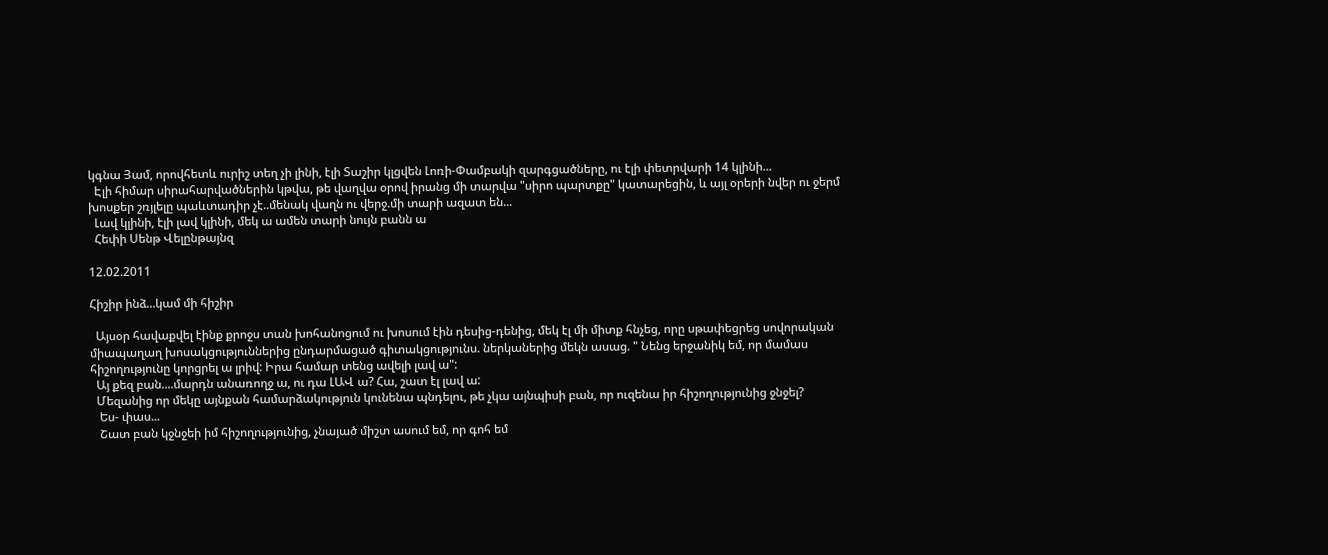կգնա Յամ, որովհետև ուրիշ տեղ չի լինի, էլի Տաշիր կլցվեն Լոռի-Փամբակի զարգցածները, ու էլի փետրվարի 14 կլինի...
  Էլի հիմար սիրահարվածներին կթվա, թե վաղվա օրով իրանց մի տարվա "սիրո պարտքը" կատարեցին, և այլ օրերի նվեր ու ջերմ խոսքեր շռյլելը պաևտադիր չէ..մենակ վաղն ու վերջ.մի տարի ազատ են...
  Լավ կլինի, էլի լավ կլինի, մեկ ա ամեն տարի նույն բանն ա
  Հեփի Սենթ Վելընթայնզ

12.02.2011

Հիշիր ինձ...կամ մի հիշիր

  Այսօր հավաքվել էինք քրոջս տան խոհանոցում ու խոսում էին դեսից-դենից, մեկ էլ մի միտք հնչեց, որը սթափեցրեց սովորական միապաղաղ խոսակցություններից ընդարմացած գիտակցությունս. ներկաներից մեկն ասաց. " Նենց երջանիկ եմ, որ մամաս հիշողությունը կորցրել ա լրիվ: Իրա համար տենց ավելի լավ ա":
  Այ քեզ բան....մարդն անառողջ ա, ու դա ԼԱՎ ա? Հա, շատ էլ լավ ա:
  Մեզանից որ մեկը այնքան համարձակություն կունենա պնդելու, թե չկա այնպիսի բան, որ ուզենա իր հիշողությունից ջնջել?
   Ես- փաս...
   Շատ բան կջնջեի իմ հիշողությունից, չնայած միշտ ասում եմ, որ գոհ եմ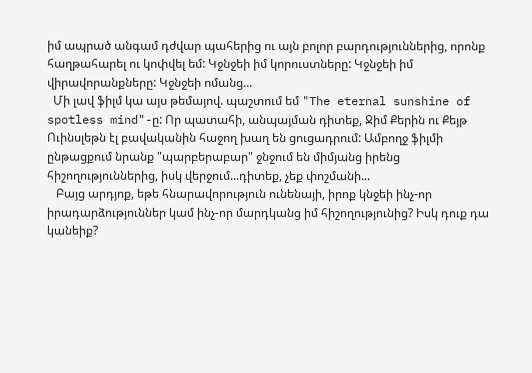իմ ապրած անգամ դժվար պահերից ու այն բոլոր բարդություններից, որոնք հաղթահարել ու կոփվել եմ: Կջնջեի իմ կորուստները: Կջնջեի իմ վիրավորանքները: Կջնջեի ոմանց...
  Մի լավ ֆիլմ կա այս թեմայով. պաշտում եմ "The eternal sunshine of spotless mind"-ը: Որ պատահի, անպայման դիտեք, Ջիմ Քերին ու Քեյթ Ուինսլեթն էլ բավականին հաջող խաղ են ցուցադրում: Ամբողջ ֆիլմի ընթացքում նրանք "պարբերաբար" ջնջում են միմյանց իրենց հիշողություններից, իսկ վերջում...դիտեք, չեք փոշմանի...
   Բայց արդյոք, եթե հնարավորություն ունենայի, իրոք կնջեի ինչ-որ իրադարձություններ կամ ինչ-որ մարդկանց իմ հիշողությունից? Իսկ դուք դա կանեիք?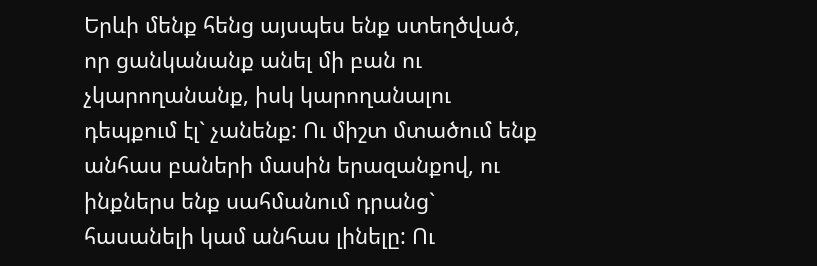Երևի մենք հենց այսպես ենք ստեղծված, որ ցանկանանք անել մի բան ու չկարողանանք, իսկ կարողանալու դեպքում էլ` չանենք: Ու միշտ մտածում ենք անհաս բաների մասին երազանքով, ու ինքներս ենք սահմանում դրանց` հասանելի կամ անհաս լինելը: Ու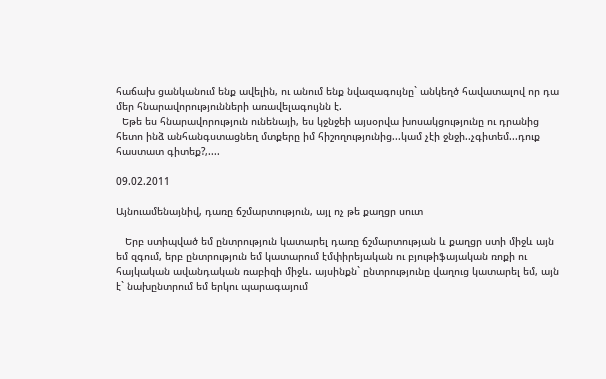հաճախ ցանկանում ենք ավելին, ու անում ենք նվազագույնը` անկեղծ հավատալով որ դա մեր հնարավորությունների առավելագույնն է.
  Եթե ես հնարավորություն ունենայի, ես կջնջեի այսօրվա խոսակցությունը ու դրանից հետո ինձ անհանգստացնեղ մտքերը իմ հիշողությունից...կամ չէի ջնջի..չգիտեմ...դուք հաստատ գիտեք?,....

09.02.2011

Այնուամենայնիվ, դառը ճշմարտություն, այլ ոչ թե քաղցր սուտ

   Երբ ստիպված եմ ընտրություն կատարել դառը ճշմարտության և քաղցր ստի միջև այն եմ զգում, երբ ընտրություն եմ կատարում էմփիրեյական ու բյութիֆայական ռոքի ու հայկական ավանդական ռաբիզի միջև. այսինքն` ընտրությունը վաղուց կատարել եմ, այն է` նախընտրում եմ երկու պարագայում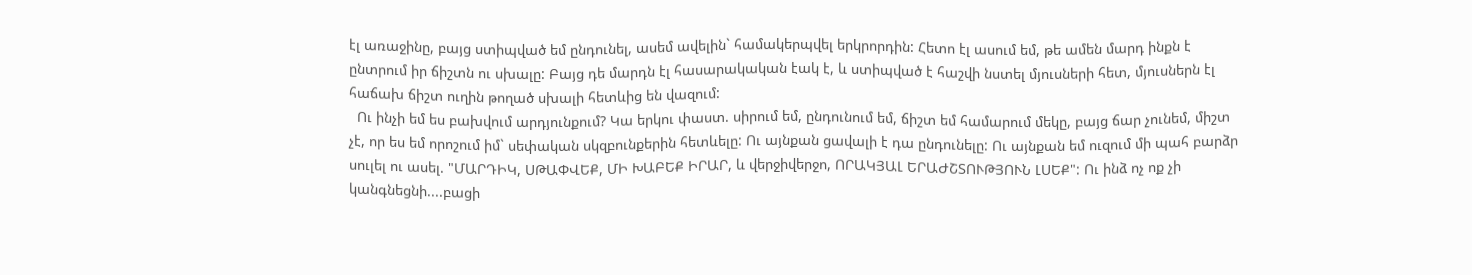էլ առաջինը, բայց ստիպված եմ ընդունել, ասեմ ավելին` համակերպվել երկրորդին: Հետո էլ ասում եմ, թե ամեն մարդ ինքն է ընտրում իր ճիշտն ու սխալը: Բայց դե մարդն էլ հասարակական էակ է, և ստիպված է հաշվի նստել մյուսների հետ, մյուսներն էլ հաճախ ճիշտ ուղին թողած սխալի հետևից են վազում:
  Ու ինչի եմ ես բախվում արդյունքում? Կա երկու փաստ. սիրում եմ, ընդունում եմ, ճիշտ եմ համարում մեկը, բայց ճար չունեմ, միշտ չէ, որ ես եմ որոշում իմ` սեփական սկզբունքերին հետևելը: Ու այնքան ցավալի է դա ընդունելը: Ու այնքան եմ ուզում մի պահ բարձր սուլել ու ասել. "ՄԱՐԴԻԿ, ՍԹԱՓՎԵՔ, ՄԻ ԽԱԲԵՔ ԻՐԱՐ, և վերջիվերջո, ՈՐԱԿՅԱԼ ԵՐԱԺՇՏՈՒԹՅՈՒՆ ԼՍԵՔ": Ու ինձ ոչ ոք չի կանգնեցնի....բացի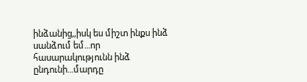ինձանից,,իսկ ես միշտ ինքս ինձ սանձում եմ...որ հասարակությունն ինձ ընդունի...մարդը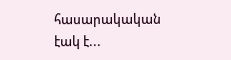հասարակական էակ է...